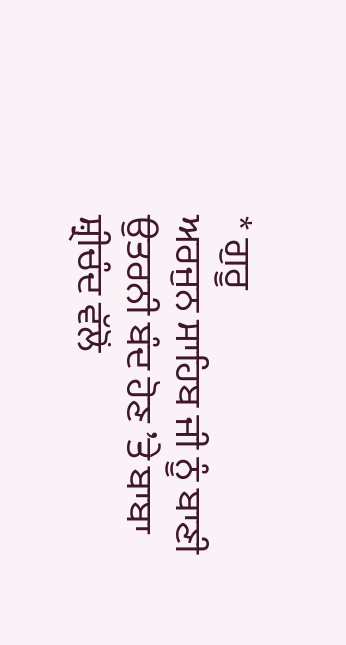* ਗੁਰੂ
ਅਰਜੁਨ ਸਾਹਿਬ ਜੀ ਨੂੰ ਬਾਣੀ ਉਤਰਨੀ ਬੰਦ ਹੋਣ ’ਤੇ ਬਾਬਾ ਸ਼੍ਰੀਚੰਦ ਵੱਲੋਂ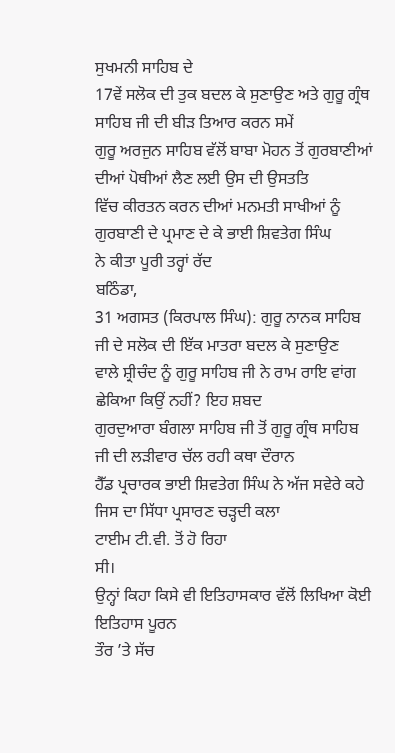ਸੁਖਮਨੀ ਸਾਹਿਬ ਦੇ
17ਵੇਂ ਸਲੋਕ ਦੀ ਤੁਕ ਬਦਲ ਕੇ ਸੁਣਾਉਣ ਅਤੇ ਗੁਰੂ ਗ੍ਰੰਥ ਸਾਹਿਬ ਜੀ ਦੀ ਬੀੜ ਤਿਆਰ ਕਰਨ ਸਮੇਂ
ਗੁਰੂ ਅਰਜੁਨ ਸਾਹਿਬ ਵੱਲੋਂ ਬਾਬਾ ਮੋਹਨ ਤੋਂ ਗੁਰਬਾਣੀਆਂ ਦੀਆਂ ਪੋਥੀਆਂ ਲੈਣ ਲਈ ਉਸ ਦੀ ਉਸਤਤਿ
ਵਿੱਚ ਕੀਰਤਨ ਕਰਨ ਦੀਆਂ ਮਨਮਤੀ ਸਾਖੀਆਂ ਨੂੰ ਗੁਰਬਾਣੀ ਦੇ ਪ੍ਰਮਾਣ ਦੇ ਕੇ ਭਾਈ ਸ਼ਿਵਤੇਗ ਸਿੰਘ
ਨੇ ਕੀਤਾ ਪੂਰੀ ਤਰ੍ਹਾਂ ਰੱਦ
ਬਠਿੰਡਾ,
31 ਅਗਸਤ (ਕਿਰਪਾਲ ਸਿੰਘ): ਗੁਰੂ ਨਾਨਕ ਸਾਹਿਬ ਜੀ ਦੇ ਸਲੋਕ ਦੀ ਇੱਕ ਮਾਤਰਾ ਬਦਲ ਕੇ ਸੁਣਾਉਣ
ਵਾਲੇ ਸ਼੍ਰੀਚੰਦ ਨੂੰ ਗੁਰੂ ਸਾਹਿਬ ਜੀ ਨੇ ਰਾਮ ਰਾਇ ਵਾਂਗ ਛੇਕਿਆ ਕਿਉਂ ਨਹੀਂ? ਇਹ ਸ਼ਬਦ
ਗੁਰਦੁਆਰਾ ਬੰਗਲਾ ਸਾਹਿਬ ਜੀ ਤੋਂ ਗੁਰੂ ਗ੍ਰੰਥ ਸਾਹਿਬ ਜੀ ਦੀ ਲੜੀਵਾਰ ਚੱਲ ਰਹੀ ਕਥਾ ਦੌਰਾਨ
ਹੈੱਡ ਪ੍ਰਚਾਰਕ ਭਾਈ ਸ਼ਿਵਤੇਗ ਸਿੰਘ ਨੇ ਅੱਜ ਸਵੇਰੇ ਕਹੇ ਜਿਸ ਦਾ ਸਿੱਧਾ ਪ੍ਰਸਾਰਣ ਚੜ੍ਹਦੀ ਕਲਾ
ਟਾਈਮ ਟੀ.ਵੀ. ਤੋਂ ਹੋ ਰਿਹਾ
ਸੀ।
ਉਨ੍ਹਾਂ ਕਿਹਾ ਕਿਸੇ ਵੀ ਇਤਿਹਾਸਕਾਰ ਵੱਲੋਂ ਲਿਖਿਆ ਕੋਈ ਇਤਿਹਾਸ ਪੂਰਨ
ਤੌਰ ’ਤੇ ਸੱਚ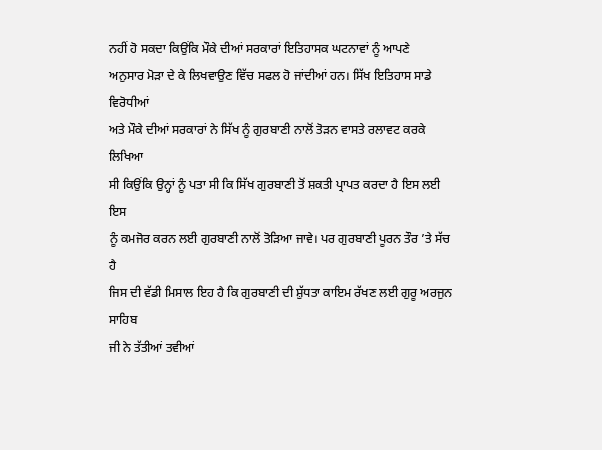ਨਹੀਂ ਹੋ ਸਕਦਾ ਕਿਉਂਕਿ ਮੌਕੇ ਦੀਆਂ ਸਰਕਾਰਾਂ ਇਤਿਹਾਸਕ ਘਟਨਾਵਾਂ ਨੂੰ ਆਪਣੇ
ਅਨੁਸਾਰ ਮੋੜਾ ਦੇ ਕੇ ਲਿਖਵਾਉਣ ਵਿੱਚ ਸਫਲ ਹੋ ਜਾਂਦੀਆਂ ਹਨ। ਸਿੱਖ ਇਤਿਹਾਸ ਸਾਡੇ ਵਿਰੋਧੀਆਂ
ਅਤੇ ਮੌਕੇ ਦੀਆਂ ਸਰਕਾਰਾਂ ਨੇ ਸਿੱਖ ਨੂੰ ਗੁਰਬਾਣੀ ਨਾਲੋਂ ਤੋੜਨ ਵਾਸਤੇ ਰਲਾਵਟ ਕਰਕੇ ਲਿਖਿਆ
ਸੀ ਕਿਉਂਕਿ ਉਨ੍ਹਾਂ ਨੂੰ ਪਤਾ ਸੀ ਕਿ ਸਿੱਖ ਗੁਰਬਾਣੀ ਤੋਂ ਸ਼ਕਤੀ ਪ੍ਰਾਪਤ ਕਰਦਾ ਹੈ ਇਸ ਲਈ ਇਸ
ਨੂੰ ਕਮਜੋਰ ਕਰਨ ਲਈ ਗੁਰਬਾਣੀ ਨਾਲੋਂ ਤੋੜਿਆ ਜਾਵੇ। ਪਰ ਗੁਰਬਾਣੀ ਪੂਰਨ ਤੌਰ ’ਤੇ ਸੱਚ ਹੈ
ਜਿਸ ਦੀ ਵੱਡੀ ਮਿਸਾਲ ਇਹ ਹੈ ਕਿ ਗੁਰਬਾਣੀ ਦੀ ਸ਼ੁੱਧਤਾ ਕਾਇਮ ਰੱਖਣ ਲਈ ਗੁਰੂ ਅਰਜੁਨ ਸਾਹਿਬ
ਜੀ ਨੇ ਤੱਤੀਆਂ ਤਵੀਆਂ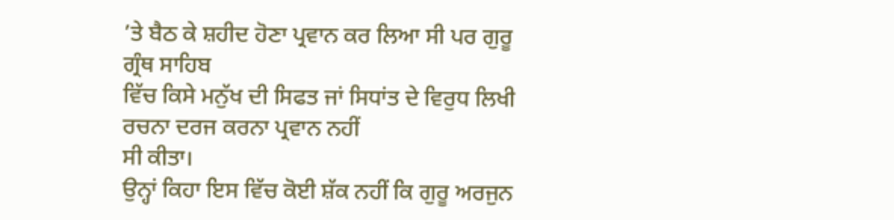’ਤੇ ਬੈਠ ਕੇ ਸ਼ਹੀਦ ਹੋਣਾ ਪ੍ਰਵਾਨ ਕਰ ਲਿਆ ਸੀ ਪਰ ਗੁਰੂ ਗ੍ਰੰਥ ਸਾਹਿਬ
ਵਿੱਚ ਕਿਸੇ ਮਨੁੱਖ ਦੀ ਸਿਫਤ ਜਾਂ ਸਿਧਾਂਤ ਦੇ ਵਿਰੁਧ ਲਿਖੀ ਰਚਨਾ ਦਰਜ ਕਰਨਾ ਪ੍ਰਵਾਨ ਨਹੀਂ
ਸੀ ਕੀਤਾ।
ਉਨ੍ਹਾਂ ਕਿਹਾ ਇਸ ਵਿੱਚ ਕੋਈ ਸ਼ੱਕ ਨਹੀਂ ਕਿ ਗੁਰੂ ਅਰਜੁਨ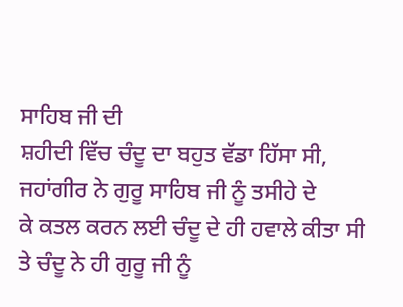ਸਾਹਿਬ ਜੀ ਦੀ
ਸ਼ਹੀਦੀ ਵਿੱਚ ਚੰਦੂ ਦਾ ਬਹੁਤ ਵੱਡਾ ਹਿੱਸਾ ਸੀ, ਜਹਾਂਗੀਰ ਨੇ ਗੁਰੂ ਸਾਹਿਬ ਜੀ ਨੂੰ ਤਸੀਹੇ ਦੇ
ਕੇ ਕਤਲ ਕਰਨ ਲਈ ਚੰਦੂ ਦੇ ਹੀ ਹਵਾਲੇ ਕੀਤਾ ਸੀ ਤੇ ਚੰਦੂ ਨੇ ਹੀ ਗੁਰੂ ਜੀ ਨੂੰ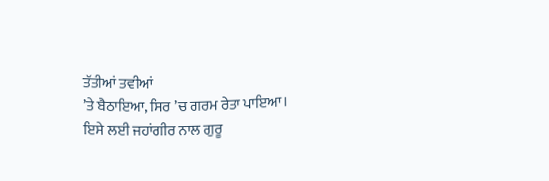ਤੱਤੀਆਂ ਤਵੀਆਂ
’ਤੇ ਬੈਠਾਇਆ, ਸਿਰ ’ਚ ਗਰਮ ਰੇਤਾ ਪਾਇਆ। ਇਸੇ ਲਈ ਜਹਾਂਗੀਰ ਨਾਲ ਗੁਰੂ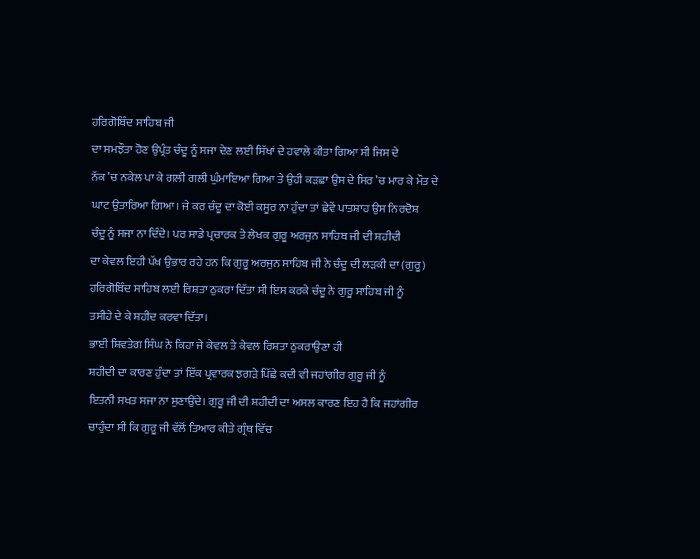ਹਰਿਗੋਬਿੰਦ ਸਾਹਿਬ ਜੀ
ਦਾ ਸਮਝੌਤਾ ਹੋਣ ਉਪ੍ਰੰਤ ਚੰਦੂ ਨੂੰ ਸਜਾ ਦੇਣ ਲਈ ਸਿੱਖਾਂ ਦੇ ਹਵਾਲੇ ਕੀਤਾ ਗਿਆ ਸੀ ਜਿਸ ਦੇ
ਨੱਕ ’ਚ ਨਕੇਲ ਪਾ ਕੇ ਗਲੀ ਗਲੀ ਘੁੰਮਾਇਆ ਗਿਆ ਤੇ ਉਹੀ ਕੜਛਾ ਉਸ ਦੇ ਸਿਰ ’ਚ ਮਾਰ ਕੇ ਮੌਤ ਦੇ
ਘਾਟ ਉਤਾਰਿਆ ਗਿਆ। ਜੇ ਕਰ ਚੰਦੂ ਦਾ ਕੋਈ ਕਸੂਰ ਨਾ ਹੁੰਦਾ ਤਾਂ ਛੇਵੇਂ ਪਾਤਸ਼ਾਹ ਉਸ ਨਿਰਦੋਸ਼
ਚੰਦੂ ਨੂੰ ਸਜਾ ਨਾ ਦਿੰਦੇ। ਪਰ ਸਾਡੇ ਪ੍ਰਚਾਰਕ ਤੇ ਲੇਖਕ ਗੁਰੂ ਅਰਜੁਨ ਸਾਹਿਬ ਜੀ ਦੀ ਸ਼ਹੀਦੀ
ਦਾ ਕੇਵਲ ਇਹੀ ਪੱਖ ਉਭਾਰ ਰਹੇ ਹਨ ਕਿ ਗੁਰੂ ਅਰਜੁਨ ਸਾਹਿਬ ਜੀ ਨੇ ਚੰਦੂ ਦੀ ਲੜਕੀ ਦਾ (ਗੁਰੂ)
ਹਰਿਗੋਬਿੰਦ ਸਾਹਿਬ ਲਈ ਰਿਸ਼ਤਾ ਠੁਕਰਾ ਦਿੱਤਾ ਸੀ ਇਸ ਕਰਕੇ ਚੰਦੂ ਨੇ ਗੁਰੂ ਸਾਹਿਬ ਜੀ ਨੂੰ
ਤਸੀਹੇ ਦੇ ਕੇ ਸ਼ਹੀਦ ਕਰਵਾ ਦਿੱਤਾ।
ਭਾਈ ਸ਼ਿਵਤੇਗ ਸਿੰਘ ਨੇ ਕਿਹਾ ਜੇ ਕੇਵਲ ਤੇ ਕੇਵਲ ਰਿਸ਼ਤਾ ਠੁਕਰਾਉਣਾ ਹੀ
ਸ਼ਹੀਦੀ ਦਾ ਕਾਰਣ ਹੁੰਦਾ ਤਾਂ ਇੱਕ ਪ੍ਰਵਾਰਕ ਝਗੜੇ ਪਿੱਛੇ ਕਦੀ ਵੀ ਜਹਾਂਗੀਰ ਗੁਰੂ ਜੀ ਨੂੰ
ਇਤਨੀ ਸਖਤ ਸਜਾ ਨਾ ਸੁਣਾਉਂਦੇ। ਗੁਰੂ ਜੀ ਦੀ ਸ਼ਹੀਦੀ ਦਾ ਅਸਲ ਕਾਰਣ ਇਹ ਹੈ ਕਿ ਜਹਾਂਗੀਰ
ਚਾਹੁੰਦਾ ਸੀ ਕਿ ਗੁਰੂ ਜੀ ਵੱਲੋਂ ਤਿਆਰ ਕੀਤੇ ਗ੍ਰੰਥ ਵਿੱਚ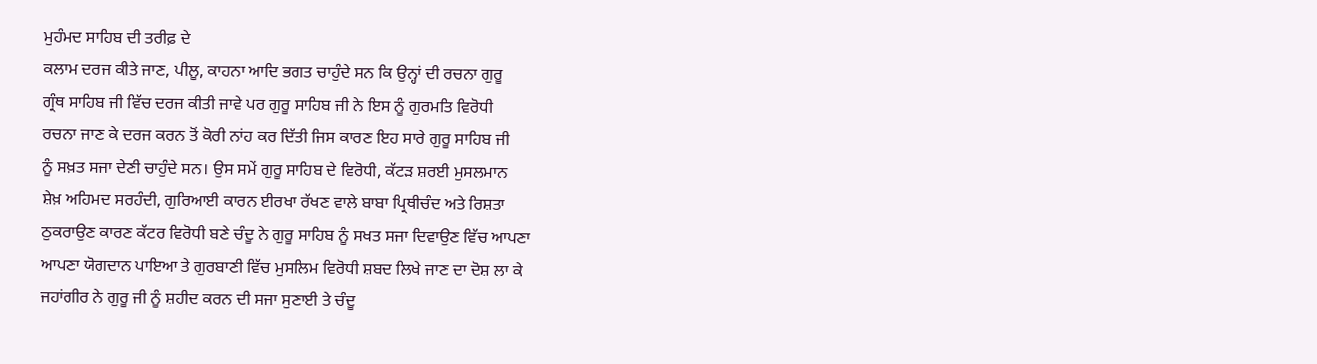ਮੁਹੰਮਦ ਸਾਹਿਬ ਦੀ ਤਰੀਫ਼ ਦੇ
ਕਲਾਮ ਦਰਜ ਕੀਤੇ ਜਾਣ, ਪੀਲੂ, ਕਾਹਨਾ ਆਦਿ ਭਗਤ ਚਾਹੁੰਦੇ ਸਨ ਕਿ ਉਨ੍ਹਾਂ ਦੀ ਰਚਨਾ ਗੁਰੂ
ਗ੍ਰੰਥ ਸਾਹਿਬ ਜੀ ਵਿੱਚ ਦਰਜ ਕੀਤੀ ਜਾਵੇ ਪਰ ਗੁਰੂ ਸਾਹਿਬ ਜੀ ਨੇ ਇਸ ਨੂੰ ਗੁਰਮਤਿ ਵਿਰੋਧੀ
ਰਚਨਾ ਜਾਣ ਕੇ ਦਰਜ ਕਰਨ ਤੋਂ ਕੋਰੀ ਨਾਂਹ ਕਰ ਦਿੱਤੀ ਜਿਸ ਕਾਰਣ ਇਹ ਸਾਰੇ ਗੁਰੂ ਸਾਹਿਬ ਜੀ
ਨੂੰ ਸਖ਼ਤ ਸਜਾ ਦੇਣੀ ਚਾਹੁੰਦੇ ਸਨ। ਉਸ ਸਮੇਂ ਗੁਰੂ ਸਾਹਿਬ ਦੇ ਵਿਰੋਧੀ, ਕੱਟੜ ਸ਼ਰਈ ਮੁਸਲਮਾਨ
ਸ਼ੇਖ਼ ਅਹਿਮਦ ਸਰਹੰਦੀ, ਗੁਰਿਆਈ ਕਾਰਨ ਈਰਖਾ ਰੱਖਣ ਵਾਲੇ ਬਾਬਾ ਪ੍ਰਿਥੀਚੰਦ ਅਤੇ ਰਿਸ਼ਤਾ
ਠੁਕਰਾਉਣ ਕਾਰਣ ਕੱਟਰ ਵਿਰੋਧੀ ਬਣੇ ਚੰਦੂ ਨੇ ਗੁਰੂ ਸਾਹਿਬ ਨੂੰ ਸਖਤ ਸਜਾ ਦਿਵਾਉਣ ਵਿੱਚ ਆਪਣਾ
ਆਪਣਾ ਯੋਗਦਾਨ ਪਾਇਆ ਤੇ ਗੁਰਬਾਣੀ ਵਿੱਚ ਮੁਸਲਿਮ ਵਿਰੋਧੀ ਸ਼ਬਦ ਲਿਖੇ ਜਾਣ ਦਾ ਦੋਸ਼ ਲਾ ਕੇ
ਜਹਾਂਗੀਰ ਨੇ ਗੁਰੂ ਜੀ ਨੂੰ ਸ਼ਹੀਦ ਕਰਨ ਦੀ ਸਜਾ ਸੁਣਾਈ ਤੇ ਚੰਦੂ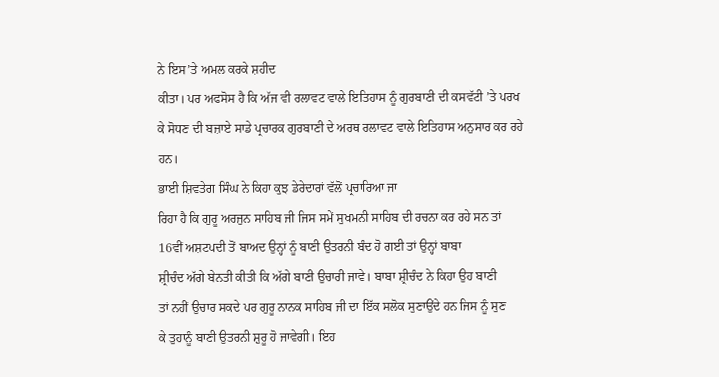ਨੇ ਇਸ’ਤੇ ਅਮਲ ਕਰਕੇ ਸ਼ਹੀਦ
ਕੀਤਾ। ਪਰ ਅਫਸੋਸ ਹੈ ਕਿ ਅੱਜ ਵੀ ਰਲਾਵਟ ਵਾਲੇ ਇਤਿਹਾਸ ਨੂੰ ਗੁਰਬਾਣੀ ਦੀ ਕਸਵੱਟੀ ’ਤੇ ਪਰਖ
ਕੇ ਸੋਧਣ ਦੀ ਬਜ਼ਾਏ ਸਾਡੇ ਪ੍ਰਚਾਰਕ ਗੁਰਬਾਣੀ ਦੇ ਅਰਥ ਰਲਾਵਟ ਵਾਲੇ ਇਤਿਹਾਸ ਅਨੁਸਾਰ ਕਰ ਰਹੇ
ਹਨ।
ਭਾਈ ਸ਼ਿਵਤੇਗ ਸਿੰਘ ਨੇ ਕਿਹਾ ਕੁਝ ਡੇਰੇਦਾਰਾਂ ਵੱਲੋਂ ਪ੍ਰਚਾਰਿਆ ਜਾ
ਰਿਹਾ ਹੈ ਕਿ ਗੁਰੂ ਅਰਜੁਨ ਸਾਹਿਬ ਜੀ ਜਿਸ ਸਮੇਂ ਸੁਖਮਨੀ ਸਾਹਿਬ ਦੀ ਰਚਨਾ ਕਰ ਰਹੇ ਸਨ ਤਾਂ
16ਵੀਂ ਅਸ਼ਟਪਦੀ ਤੋਂ ਬਾਅਦ ਉਨ੍ਹਾਂ ਨੂੰ ਬਾਣੀ ਉਤਰਨੀ ਬੰਦ ਹੋ ਗਈ ਤਾਂ ਉਨ੍ਹਾਂ ਬਾਬਾ
ਸ਼੍ਰੀਚੰਦ ਅੱਗੇ ਬੇਨਤੀ ਕੀਤੀ ਕਿ ਅੱਗੇ ਬਾਣੀ ਉਚਾਰੀ ਜਾਵੇ। ਬਾਬਾ ਸ਼੍ਰੀਚੰਦ ਨੇ ਕਿਹਾ ਉਹ ਬਾਣੀ
ਤਾਂ ਨਹੀਂ ਉਚਾਰ ਸਕਦੇ ਪਰ ਗੁਰੂ ਨਾਨਕ ਸਾਹਿਬ ਜੀ ਦਾ ਇੱਕ ਸਲੋਕ ਸੁਣਾਉਂਦੇ ਹਨ ਜਿਸ ਨੂੰ ਸੁਣ
ਕੇ ਤੁਹਾਨੂੰ ਬਾਣੀ ਉਤਰਨੀ ਸ਼ੁਰੂ ਹੋ ਜਾਵੇਗੀ। ਇਹ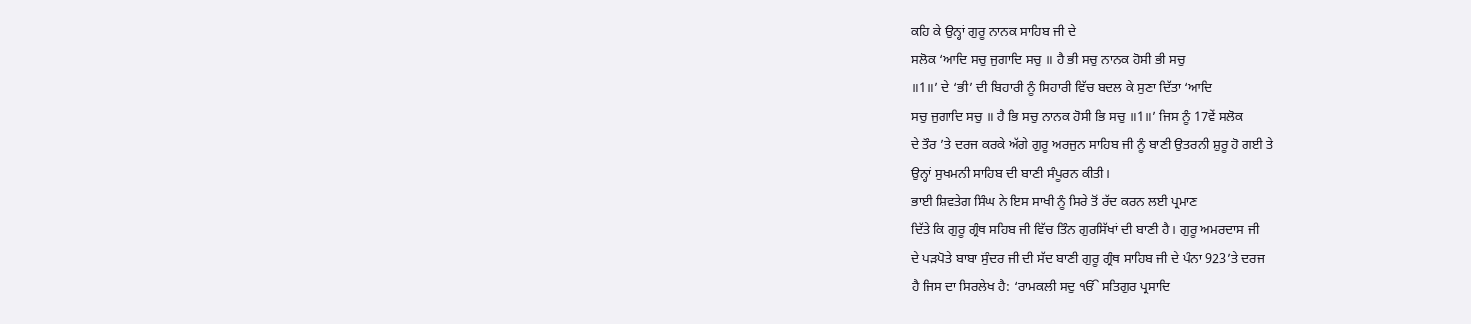ਕਹਿ ਕੇ ਉਨ੍ਹਾਂ ਗੁਰੂ ਨਾਨਕ ਸਾਹਿਬ ਜੀ ਦੇ
ਸਲੋਕ ‘ਆਦਿ ਸਚੁ ਜੁਗਾਦਿ ਸਚੁ ॥ ਹੈ ਭੀ ਸਚੁ ਨਾਨਕ ਹੋਸੀ ਭੀ ਸਚੁ
॥1॥’ ਦੇ ‘ਭੀ’ ਦੀ ਬਿਹਾਰੀ ਨੂੰ ਸਿਹਾਰੀ ਵਿੱਚ ਬਦਲ ਕੇ ਸੁਣਾ ਦਿੱਤਾ ‘ਆਦਿ
ਸਚੁ ਜੁਗਾਦਿ ਸਚੁ ॥ ਹੈ ਭਿ ਸਚੁ ਨਾਨਕ ਹੋਸੀ ਭਿ ਸਚੁ ॥1॥’ ਜਿਸ ਨੂੰ 17ਵੇਂ ਸਲੋਕ
ਦੇ ਤੌਰ ’ਤੇ ਦਰਜ ਕਰਕੇ ਅੱਗੇ ਗੁਰੂ ਅਰਜੁਨ ਸਾਹਿਬ ਜੀ ਨੂੰ ਬਾਣੀ ਉਤਰਨੀ ਸ਼ੁਰੂ ਹੋ ਗਈ ਤੇ
ਉਨ੍ਹਾਂ ਸੁਖਮਨੀ ਸਾਹਿਬ ਦੀ ਬਾਣੀ ਸੰਪੂਰਨ ਕੀਤੀ।
ਭਾਈ ਸ਼ਿਵਤੇਗ ਸਿੰਘ ਨੇ ਇਸ ਸਾਖੀ ਨੂੰ ਸਿਰੇ ਤੋਂ ਰੱਦ ਕਰਨ ਲਈ ਪ੍ਰਮਾਣ
ਦਿੱਤੇ ਕਿ ਗੁਰੂ ਗ੍ਰੰਥ ਸਹਿਬ ਜੀ ਵਿੱਚ ਤਿੰਨ ਗੁਰਸਿੱਖਾਂ ਦੀ ਬਾਣੀ ਹੈ। ਗੁਰੂ ਅਮਰਦਾਸ ਜੀ
ਦੇ ਪੜਪੋਤੇ ਬਾਬਾ ਸੁੰਦਰ ਜੀ ਦੀ ਸੱਦ ਬਾਣੀ ਗੁਰੂ ਗ੍ਰੰਥ ਸਾਹਿਬ ਜੀ ਦੇ ਪੰਨਾ 923’ਤੇ ਦਰਜ
ਹੈ ਜਿਸ ਦਾ ਸਿਰਲੇਖ ਹੈ: ‘ਰਾਮਕਲੀ ਸਦੁ ੴ ਸਤਿਗੁਰ ਪ੍ਰਸਾਦਿ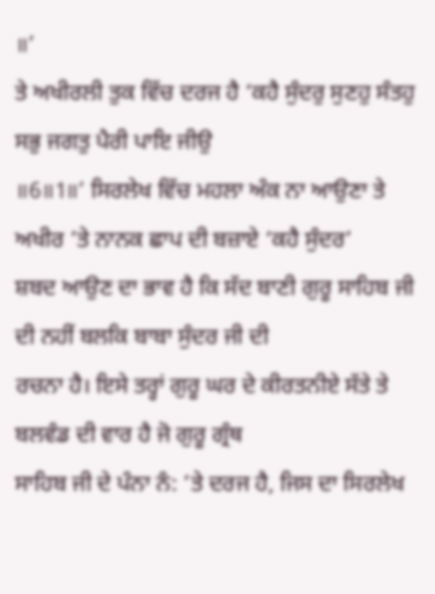॥’
ਤੇ ਅਖੀਰਲੀ ਤੁਕ ਵਿੱਚ ਦਰਜ ਹੈ ‘ਕਹੈ ਸੁੰਦਰੁ ਸੁਣਹੁ ਸੰਤਹੁ ਸਭੁ ਜਗਤੁ ਪੈਰੀ ਪਾਇ ਜੀਉ
॥6॥1॥’ ਸਿਰਲੇਖ ਵਿੱਚ ਮਹਲਾ ਅੰਕ ਨਾ ਆਉਣਾ ਤੇ ਅਖੀਰ ’ਤੇ ਨਾਨਕ ਛਾਪ ਦੀ ਬਜ਼ਾਏ ‘ਕਹੈ ਸੁੰਦਰ’
ਸ਼ਬਦ ਆਉਣ ਦਾ ਭਾਵ ਹੈ ਕਿ ਸੱਦ ਬਾਣੀ ਗੁਰੂ ਸਾਹਿਬ ਜੀ ਦੀ ਨਹੀਂ ਬਲਕਿ ਬਾਬਾ ਸੁੰਦਰ ਜੀ ਦੀ
ਰਚਨਾ ਹੈ। ਇਸੇ ਤਰ੍ਹਾਂ ਗੁਰੂ ਘਰ ਦੇ ਕੀਰਤਨੀਏ ਸੱਤੇ ਤੇ ਬਲਵੰਡ ਦੀ ਵਾਰ ਹੈ ਜੋ ਗੁਰੂ ਗ੍ਰੰਥ
ਸਾਹਿਬ ਜੀ ਦੇ ਪੰਨਾ ਨੰ: ’ਤੇ ਦਰਜ ਹੈ, ਜਿਸ ਦਾ ਸਿਰਲੇਖ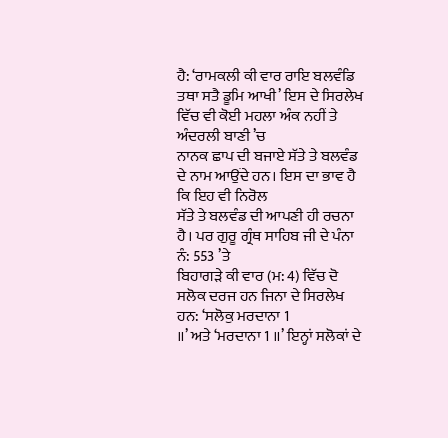ਹੈ: ‘ਰਾਮਕਲੀ ਕੀ ਵਾਰ ਰਾਇ ਬਲਵੰਡਿ
ਤਥਾ ਸਤੈ ਡੂਮਿ ਆਖੀ’ ਇਸ ਦੇ ਸਿਰਲੇਖ ਵਿੱਚ ਵੀ ਕੋਈ ਮਹਲਾ ਅੰਕ ਨਹੀਂ ਤੇ ਅੰਦਰਲੀ ਬਾਣੀ ’ਚ
ਨਾਨਕ ਛਾਪ ਦੀ ਬਜਾਏ ਸੱਤੇ ਤੇ ਬਲਵੰਡ ਦੇ ਨਾਮ ਆਉਂਦੇ ਹਨ। ਇਸ ਦਾ ਭਾਵ ਹੈ ਕਿ ਇਹ ਵੀ ਨਿਰੋਲ
ਸੱਤੇ ਤੇ ਬਲਵੰਡ ਦੀ ਆਪਣੀ ਹੀ ਰਚਨਾ ਹੈ। ਪਰ ਗੁਰੂ ਗ੍ਰੰਥ ਸਾਹਿਬ ਜੀ ਦੇ ਪੰਨਾ ਨੰ: 553 ’ਤੇ
ਬਿਹਾਗੜੇ ਕੀ ਵਾਰ (ਮ: 4) ਵਿੱਚ ਦੋ ਸਲੋਕ ਦਰਜ ਹਨ ਜਿਨਾ ਦੇ ਸਿਰਲੇਖ ਹਨ: ‘ਸਲੋਕੁ ਮਰਦਾਨਾ 1
॥’ ਅਤੇ ‘ਮਰਦਾਨਾ 1 ॥’ ਇਨ੍ਹਾਂ ਸਲੋਕਾਂ ਦੇ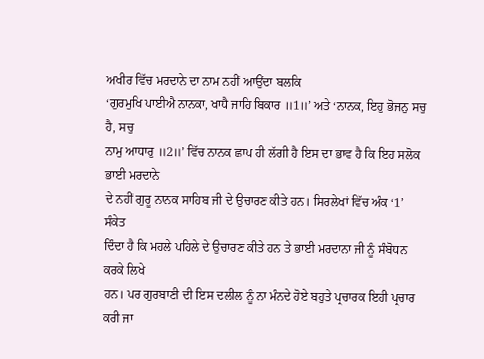ਅਖੀਰ ਵਿੱਚ ਮਰਦਾਨੇ ਦਾ ਨਾਮ ਨਹੀਂ ਆਉਂਦਾ ਬਲਕਿ
‘ਗੁਰਮੁਖਿ ਪਾਈਐ ਨਾਨਕਾ, ਖਾਧੈ ਜਾਹਿ ਬਿਕਾਰ ॥1॥’ ਅਤੇ ‘ਨਾਨਕ, ਇਹੁ ਭੋਜਨੁ ਸਚੁ ਹੈ, ਸਚੁ
ਨਾਮੁ ਆਧਾਰੁ ॥2॥’ ਵਿੱਚ ਨਾਨਕ ਛਾਪ ਹੀ ਲੱਗੀ ਹੈ ਇਸ ਦਾ ਭਾਵ ਹੈ ਕਿ ਇਹ ਸਲੋਕ ਭਾਈ ਮਰਦਾਨੇ
ਦੇ ਨਹੀਂ ਗੁਰੂ ਨਾਨਕ ਸਾਹਿਬ ਜੀ ਦੇ ਉਚਾਰਣ ਕੀਤੇ ਹਨ। ਸਿਰਲੇਖਾਂ ਵਿੱਚ ਅੰਕ ‘1’ ਸੰਕੇਤ
ਦਿੰਦਾ ਹੈ ਕਿ ਮਹਲੇ ਪਹਿਲੇ ਦੇ ਉਚਾਰਣ ਕੀਤੇ ਹਨ ਤੇ ਭਾਈ ਮਰਦਾਨਾ ਜੀ ਨੂੰ ਸੰਬੋਧਨ ਕਰਕੇ ਲਿਖੇ
ਹਨ। ਪਰ ਗੁਰਬਾਣੀ ਦੀ ਇਸ ਦਲੀਲ ਨੂੰ ਨਾ ਮੰਨਦੇ ਹੋਏ ਬਹੁਤੇ ਪ੍ਰਚਾਰਕ ਇਹੀ ਪ੍ਰਚਾਰ ਕਰੀ ਜਾ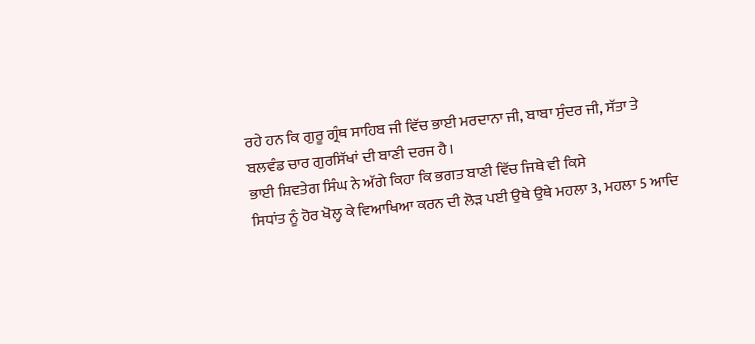ਰਹੇ ਹਨ ਕਿ ਗੁਰੂ ਗ੍ਰੰਥ ਸਾਹਿਬ ਜੀ ਵਿੱਚ ਭਾਈ ਮਰਦਾਨਾ ਜੀ, ਬਾਬਾ ਸੁੰਦਰ ਜੀ, ਸੱਤਾ ਤੇ
ਬਲਵੰਡ ਚਾਰ ਗੁਰਸਿੱਖਾਂ ਦੀ ਬਾਣੀ ਦਰਜ ਹੈ।
ਭਾਈ ਸ਼ਿਵਤੇਗ ਸਿੰਘ ਨੇ ਅੱਗੇ ਕਿਹਾ ਕਿ ਭਗਤ ਬਾਣੀ ਵਿੱਚ ਜਿਥੇ ਵੀ ਕਿਸੇ
ਸਿਧਾਂਤ ਨੂੰ ਹੋਰ ਖੋਲ੍ਹ ਕੇ ਵਿਆਖਿਆ ਕਰਨ ਦੀ ਲੋੜ ਪਈ ਉਥੇ ਉਥੇ ਮਹਲਾ 3, ਮਹਲਾ 5 ਆਦਿ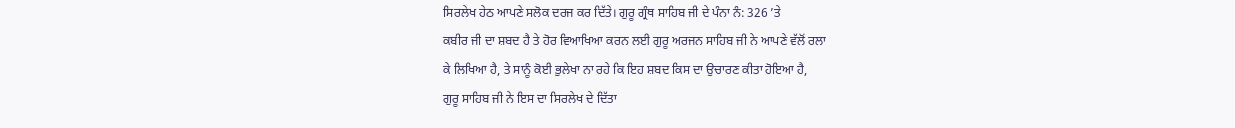ਸਿਰਲੇਖ ਹੇਠ ਆਪਣੇ ਸਲੋਕ ਦਰਜ ਕਰ ਦਿੱਤੇ। ਗੁਰੂ ਗ੍ਰੰਥ ਸਾਹਿਬ ਜੀ ਦੇ ਪੰਨਾ ਨੰ: 326 ’ਤੇ
ਕਬੀਰ ਜੀ ਦਾ ਸ਼ਬਦ ਹੈ ਤੇ ਹੋਰ ਵਿਆਖਿਆ ਕਰਨ ਲਈ ਗੁਰੂ ਅਰਜਨ ਸਾਹਿਬ ਜੀ ਨੇ ਆਪਣੇ ਵੱਲੋਂ ਰਲਾ
ਕੇ ਲਿਖਿਆ ਹੈ, ਤੇ ਸਾਨੂੰ ਕੋਈ ਭੁਲੇਖਾ ਨਾ ਰਹੇ ਕਿ ਇਹ ਸ਼ਬਦ ਕਿਸ ਦਾ ਉਚਾਰਣ ਕੀਤਾ ਹੋਇਆ ਹੈ,
ਗੁਰੂ ਸਾਹਿਬ ਜੀ ਨੇ ਇਸ ਦਾ ਸਿਰਲੇਖ ਦੇ ਦਿੱਤਾ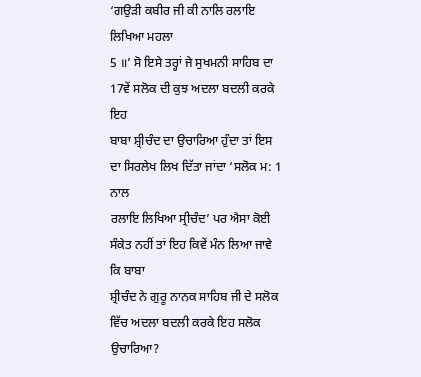‘ਗਉੜੀ ਕਬੀਰ ਜੀ ਕੀ ਨਾਲਿ ਰਲਾਇ ਲਿਖਿਆ ਮਹਲਾ
5 ॥’ ਸੋ ਇਸੇ ਤਰ੍ਹਾਂ ਜੇ ਸੁਖਮਨੀ ਸਾਹਿਬ ਦਾ 17ਵੇਂ ਸਲੋਕ ਦੀ ਕੁਝ ਅਦਲਾ ਬਦਲੀ ਕਰਕੇ ਇਹ
ਬਾਬਾ ਸ਼੍ਰੀਚੰਦ ਦਾ ਉਚਾਰਿਆ ਹੁੰਦਾ ਤਾਂ ਇਸ ਦਾ ਸਿਰਲੇਖ ਲਿਖ ਦਿੱਤਾ ਜਾਂਦਾ ‘ਸਲੋਕ ਮ: 1 ਨਾਲ
ਰਲਾਇ ਲਿਖਿਆ ਸ੍ਰੀਚੰਦ’ ਪਰ ਐਸਾ ਕੋਈ ਸੰਕੇਤ ਨਹੀਂ ਤਾਂ ਇਹ ਕਿਵੇਂ ਮੰਨ ਲਿਆ ਜਾਵੇ ਕਿ ਬਾਬਾ
ਸ਼੍ਰੀਚੰਦ ਨੇ ਗੁਰੂ ਨਾਨਕ ਸਾਹਿਬ ਜੀ ਦੇ ਸਲੋਕ ਵਿੱਚ ਅਦਲਾ ਬਦਲੀ ਕਰਕੇ ਇਹ ਸਲੋਕ ਉਚਾਰਿਆ?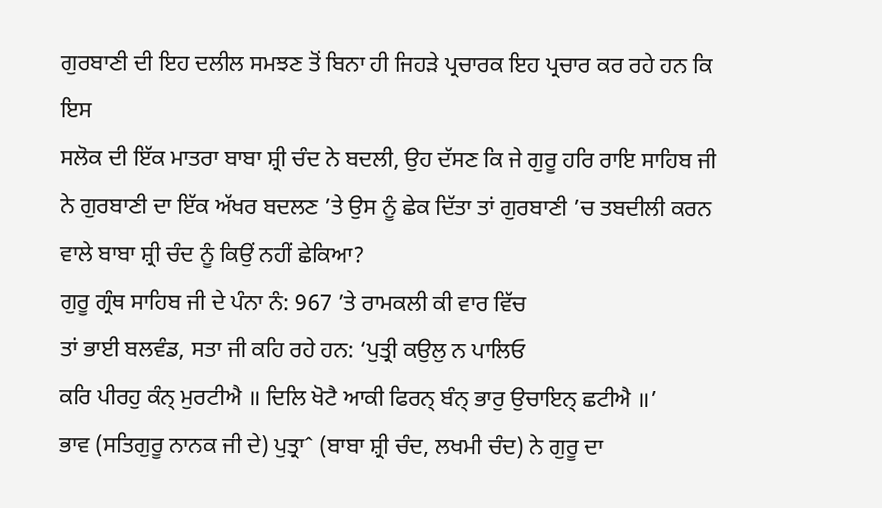ਗੁਰਬਾਣੀ ਦੀ ਇਹ ਦਲੀਲ ਸਮਝਣ ਤੋਂ ਬਿਨਾ ਹੀ ਜਿਹੜੇ ਪ੍ਰਚਾਰਕ ਇਹ ਪ੍ਰਚਾਰ ਕਰ ਰਹੇ ਹਨ ਕਿ ਇਸ
ਸਲੋਕ ਦੀ ਇੱਕ ਮਾਤਰਾ ਬਾਬਾ ਸ਼੍ਰੀ ਚੰਦ ਨੇ ਬਦਲੀ, ਉਹ ਦੱਸਣ ਕਿ ਜੇ ਗੁਰੂ ਹਰਿ ਰਾਇ ਸਾਹਿਬ ਜੀ
ਨੇ ਗੁਰਬਾਣੀ ਦਾ ਇੱਕ ਅੱਖਰ ਬਦਲਣ ’ਤੇ ਉਸ ਨੂੰ ਛੇਕ ਦਿੱਤਾ ਤਾਂ ਗੁਰਬਾਣੀ ’ਚ ਤਬਦੀਲੀ ਕਰਨ
ਵਾਲੇ ਬਾਬਾ ਸ਼੍ਰੀ ਚੰਦ ਨੂੰ ਕਿਉਂ ਨਹੀਂ ਛੇਕਿਆ?
ਗੁਰੂ ਗ੍ਰੰਥ ਸਾਹਿਬ ਜੀ ਦੇ ਪੰਨਾ ਨੰ: 967 ’ਤੇ ਰਾਮਕਲੀ ਕੀ ਵਾਰ ਵਿੱਚ
ਤਾਂ ਭਾਈ ਬਲਵੰਡ, ਸਤਾ ਜੀ ਕਹਿ ਰਹੇ ਹਨ: ‘ਪੁਤ੍ਰੀ ਕਉਲੁ ਨ ਪਾਲਿਓ
ਕਰਿ ਪੀਰਹੁ ਕੰਨ੍ ਮੁਰਟੀਐ ॥ ਦਿਲਿ ਖੋਟੈ ਆਕੀ ਫਿਰਨ੍ ਬੰਨ੍ ਭਾਰੁ ਉਚਾਇਨ੍ ਛਟੀਐ ॥’
ਭਾਵ (ਸਤਿਗੁਰੂ ਨਾਨਕ ਜੀ ਦੇ) ਪੁਤ੍ਰਾˆ (ਬਾਬਾ ਸ਼੍ਰੀ ਚੰਦ, ਲਖਮੀ ਚੰਦ) ਨੇ ਗੁਰੂ ਦਾ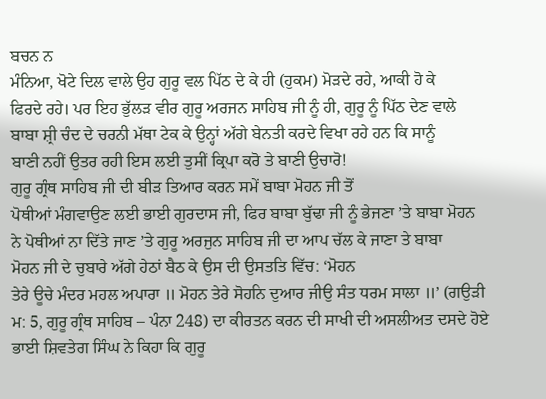ਬਚਨ ਨ
ਮੰਨਿਆ, ਖੋਟੇ ਦਿਲ ਵਾਲੇ ਉਹ ਗੁਰੂ ਵਲ ਪਿੱਠ ਦੇ ਕੇ ਹੀ (ਹੁਕਮ) ਮੋੜਦੇ ਰਹੇ, ਆਕੀ ਹੋ ਕੇ
ਫਿਰਦੇ ਰਹੇ। ਪਰ ਇਹ ਭੁੱਲੜ ਵੀਰ ਗੁਰੂ ਅਰਜਨ ਸਾਹਿਬ ਜੀ ਨੂੰ ਹੀ, ਗੁਰੂ ਨੂੰ ਪਿੱਠ ਦੇਣ ਵਾਲੇ
ਬਾਬਾ ਸ਼੍ਰੀ ਚੰਦ ਦੇ ਚਰਨੀ ਮੱਥਾ ਟੇਕ ਕੇ ਉਨ੍ਹਾਂ ਅੱਗੇ ਬੇਨਤੀ ਕਰਦੇ ਵਿਖਾ ਰਹੇ ਹਨ ਕਿ ਸਾਨੂੰ
ਬਾਣੀ ਨਹੀਂ ਉਤਰ ਰਹੀ ਇਸ ਲਈ ਤੁਸੀਂ ਕ੍ਰਿਪਾ ਕਰੋ ਤੇ ਬਾਣੀ ਉਚਾਰੋ!
ਗੁਰੂ ਗ੍ਰੰਥ ਸਾਹਿਬ ਜੀ ਦੀ ਬੀੜ ਤਿਆਰ ਕਰਨ ਸਮੇਂ ਬਾਬਾ ਮੋਹਨ ਜੀ ਤੋਂ
ਪੋਥੀਆਂ ਮੰਗਵਾਉਣ ਲਈ ਭਾਈ ਗੁਰਦਾਸ ਜੀ, ਫਿਰ ਬਾਬਾ ਬੁੱਢਾ ਜੀ ਨੂੰ ਭੇਜਣਾ ’ਤੇ ਬਾਬਾ ਮੋਹਨ
ਨੇ ਪੋਥੀਆਂ ਨਾ ਦਿੱਤੇ ਜਾਣ ’ਤੇ ਗੁਰੂ ਅਰਜੁਨ ਸਾਹਿਬ ਜੀ ਦਾ ਆਪ ਚੱਲ ਕੇ ਜਾਣਾ ਤੇ ਬਾਬਾ
ਮੋਹਨ ਜੀ ਦੇ ਚੁਬਾਰੇ ਅੱਗੇ ਹੇਠਾਂ ਬੈਠ ਕੇ ਉਸ ਦੀ ਉਸਤਤਿ ਵਿੱਚ: ‘ਮੋਹਨ
ਤੇਰੇ ਊਚੇ ਮੰਦਰ ਮਹਲ ਅਪਾਰਾ ॥ ਮੋਹਨ ਤੇਰੇ ਸੋਹਨਿ ਦੁਆਰ ਜੀਉ ਸੰਤ ਧਰਮ ਸਾਲਾ ॥’ (ਗਉੜੀ
ਮ: 5, ਗੁਰੂ ਗ੍ਰੰਥ ਸਾਹਿਬ – ਪੰਨਾ 248) ਦਾ ਕੀਰਤਨ ਕਰਨ ਦੀ ਸਾਖੀ ਦੀ ਅਸਲੀਅਤ ਦਸਦੇ ਹੋਏ
ਭਾਈ ਸ਼ਿਵਤੇਗ ਸਿੰਘ ਨੇ ਕਿਹਾ ਕਿ ਗੁਰੂ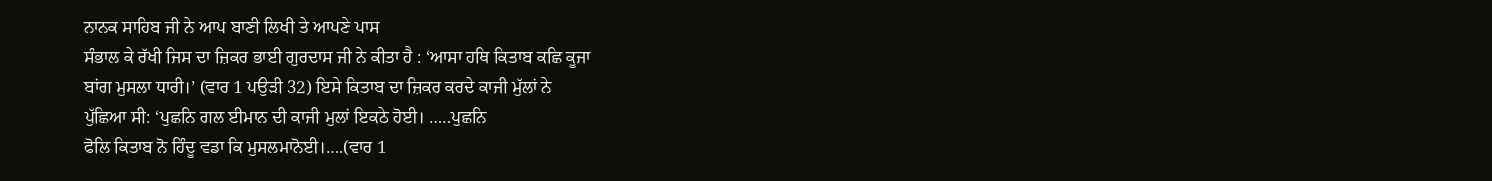ਨਾਨਕ ਸਾਹਿਬ ਜੀ ਨੇ ਆਪ ਬਾਣੀ ਲਿਖੀ ਤੇ ਆਪਣੇ ਪਾਸ
ਸੰਭਾਲ ਕੇ ਰੱਖੀ ਜਿਸ ਦਾ ਜ਼ਿਕਰ ਭਾਈ ਗੁਰਦਾਸ ਜੀ ਨੇ ਕੀਤਾ ਹੈ : ‘ਆਸਾ ਹਥਿ ਕਿਤਾਬ ਕਛਿ ਕੂਜਾ
ਬਾਂਗ ਮੁਸਲਾ ਧਾਰੀ।’ (ਵਾਰ 1 ਪਉੜੀ 32) ਇਸੇ ਕਿਤਾਬ ਦਾ ਜ਼ਿਕਰ ਕਰਦੇ ਕਾਜੀ ਮੁੱਲਾਂ ਨੇ
ਪੁੱਛਿਆ ਸੀ: ‘ਪੁਛਨਿ ਗਲ ਈਮਾਨ ਦੀ ਕਾਜੀ ਮੁਲਾਂ ਇਕਠੇ ਹੋਈ। …..ਪੁਛਨਿ
ਫੋਲਿ ਕਿਤਾਬ ਨੋ ਹਿੰਦੂ ਵਡਾ ਕਿ ਮੁਸਲਮਾਨੋਈ।….(ਵਾਰ 1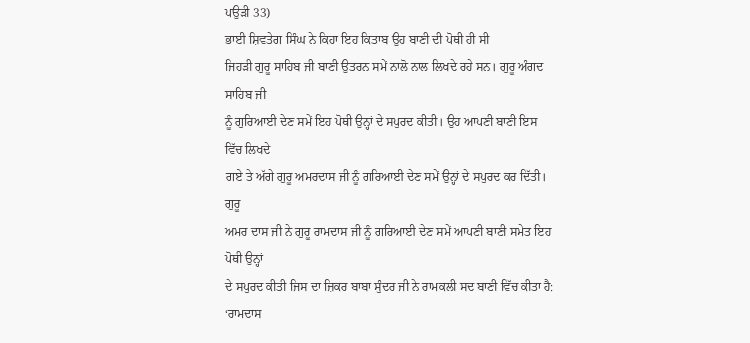ਪਉੜੀ 33)
ਭਾਈ ਸ਼ਿਵਤੇਗ ਸਿੰਘ ਨੇ ਕਿਹਾ ਇਹ ਕਿਤਾਬ ਉਹ ਬਾਣੀ ਦੀ ਪੋਥੀ ਹੀ ਸੀ
ਜਿਹੜੀ ਗੁਰੂ ਸਾਹਿਬ ਜੀ ਬਾਣੀ ਉਤਰਨ ਸਮੇਂ ਨਾਲੋ ਨਾਲ ਲਿਖਦੇ ਰਹੇ ਸਨ। ਗੁਰੂ ਅੰਗਦ ਸਾਹਿਬ ਜੀ
ਨੂੰ ਗੁਰਿਆਈ ਦੇਣ ਸਮੇਂ ਇਹ ਪੋਥੀ ਉਨ੍ਹਾਂ ਦੇ ਸਪੁਰਦ ਕੀਤੀ। ਉਹ ਆਪਣੀ ਬਾਣੀ ਇਸ ਵਿੱਚ ਲਿਖਦੇ
ਗਏ ਤੇ ਅੱਗੇ ਗੁਰੂ ਅਮਰਦਾਸ ਜੀ ਨੂੰ ਗਰਿਆਈ ਦੇਣ ਸਮੇਂ ਉਨ੍ਹਾਂ ਦੇ ਸਪੁਰਦ ਕਰ ਦਿੱਤੀ। ਗੁਰੂ
ਅਮਰ ਦਾਸ ਜੀ ਨੇ ਗੁਰੂ ਰਾਮਦਾਸ ਜੀ ਨੂੰ ਗਰਿਆਈ ਦੇਣ ਸਮੇਂ ਆਪਣੀ ਬਾਣੀ ਸਮੇਤ ਇਹ ਪੋਥੀ ਉਨ੍ਹਾਂ
ਦੇ ਸਪੁਰਦ ਕੀਤੀ ਜਿਸ ਦਾ ਜ਼ਿਕਰ ਬਾਬਾ ਸੁੰਦਰ ਜੀ ਨੇ ਰਾਮਕਲੀ ਸਦ ਬਾਣੀ ਵਿੱਚ ਕੀਤਾ ਹੈ: ‘ਰਾਮਦਾਸ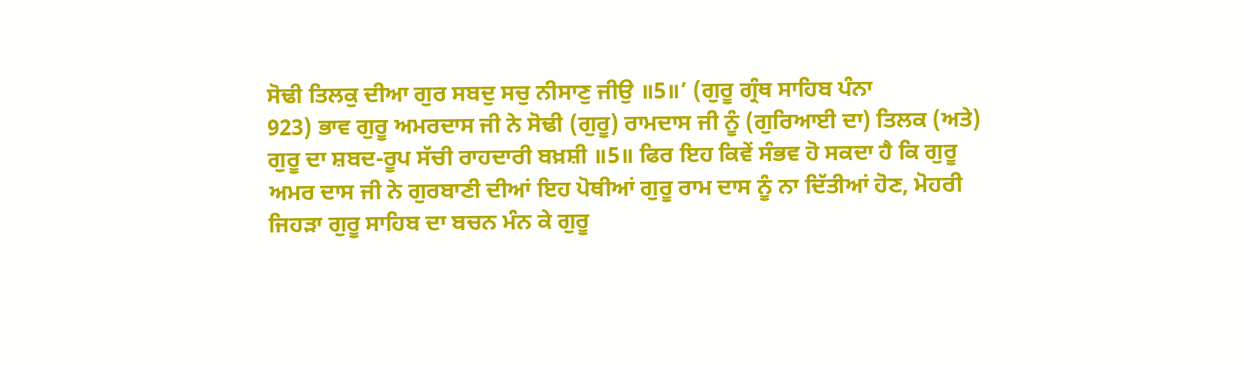ਸੋਢੀ ਤਿਲਕੁ ਦੀਆ ਗੁਰ ਸਬਦੁ ਸਚੁ ਨੀਸਾਣੁ ਜੀਉ ॥5॥’ (ਗੁਰੂ ਗ੍ਰੰਥ ਸਾਹਿਬ ਪੰਨਾ
923) ਭਾਵ ਗੁਰੂ ਅਮਰਦਾਸ ਜੀ ਨੇ ਸੋਢੀ (ਗੁਰੂ) ਰਾਮਦਾਸ ਜੀ ਨੂੰ (ਗੁਰਿਆਈ ਦਾ) ਤਿਲਕ (ਅਤੇ)
ਗੁਰੂ ਦਾ ਸ਼ਬਦ-ਰੂਪ ਸੱਚੀ ਰਾਹਦਾਰੀ ਬਖ਼ਸ਼ੀ ॥5॥ ਫਿਰ ਇਹ ਕਿਵੇਂ ਸੰਭਵ ਹੋ ਸਕਦਾ ਹੈ ਕਿ ਗੁਰੂ
ਅਮਰ ਦਾਸ ਜੀ ਨੇ ਗੁਰਬਾਣੀ ਦੀਆਂ ਇਹ ਪੋਥੀਆਂ ਗੁਰੂ ਰਾਮ ਦਾਸ ਨੂੰ ਨਾ ਦਿੱਤੀਆਂ ਹੋਣ, ਮੋਹਰੀ
ਜਿਹੜਾ ਗੁਰੂ ਸਾਹਿਬ ਦਾ ਬਚਨ ਮੰਨ ਕੇ ਗੁਰੂ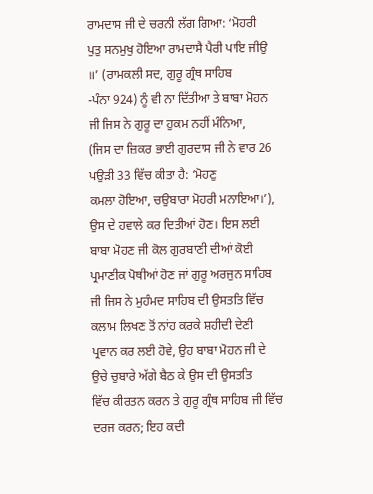ਰਾਮਦਾਸ ਜੀ ਦੇ ਚਰਨੀ ਲੱਗ ਗਿਆ: ‘ਮੋਹਰੀ
ਪੁਤੁ ਸਨਮੁਖੁ ਹੋਇਆ ਰਾਮਦਾਸੈ ਪੈਰੀ ਪਾਇ ਜੀਉ ॥’ (ਰਾਮਕਲੀ ਸਦ, ਗੁਰੂ ਗ੍ਰੰਥ ਸਾਹਿਬ
-ਪੰਨਾ 924) ਨੂੰ ਵੀ ਨਾ ਦਿੱਤੀਆ ਤੇ ਬਾਬਾ ਮੋਹਨ ਜੀ ਜਿਸ ਨੇ ਗੁਰੂ ਦਾ ਹੁਕਮ ਨਹੀਂ ਮੰਨਿਆ,
(ਜਿਸ ਦਾ ਜ਼ਿਕਰ ਭਾਈ ਗੁਰਦਾਸ ਜੀ ਨੇ ਵਾਰ 26 ਪਉੜੀ 33 ਵਿੱਚ ਕੀਤਾ ਹੈ: ‘ਮੋਹਣੁ
ਕਮਲਾ ਹੋਇਆ, ਚਉਬਾਰਾ ਮੋਹਰੀ ਮਨਾਇਆ।’), ਉਸ ਦੇ ਹਵਾਲੇ ਕਰ ਦਿਤੀਆਂ ਹੋਣ। ਇਸ ਲਈ
ਬਾਬਾ ਮੋਹਣ ਜੀ ਕੋਲ ਗੁਰਬਾਣੀ ਦੀਆਂ ਕੋਈ ਪ੍ਰਮਾਣੀਕ ਪੋਥੀਆਂ ਹੋਣ ਜਾਂ ਗੁਰੂ ਅਰਜੁਨ ਸਾਹਿਬ
ਜੀ ਜਿਸ ਨੇ ਮੁਹੰਮਦ ਸਾਹਿਬ ਦੀ ਉਸਤਤਿ ਵਿੱਚ ਕਲਾਮ ਲਿਖਣ ਤੋਂ ਨਾਂਹ ਕਰਕੇ ਸ਼ਹੀਦੀ ਦੇਣੀ
ਪ੍ਰਵਾਨ ਕਰ ਲਈ ਹੋਵੇ, ਉਹ ਬਾਬਾ ਮੋਹਨ ਜੀ ਦੇ ਉਚੇ ਚੁਬਾਰੇ ਅੱਗੇ ਬੈਠ ਕੇ ਉਸ ਦੀ ਉਸਤਤਿ
ਵਿੱਚ ਕੀਰਤਨ ਕਰਨ ਤੇ ਗੁਰੂ ਗ੍ਰੰਥ ਸਾਹਿਬ ਜੀ ਵਿੱਚ ਦਰਜ ਕਰਨ; ਇਹ ਕਦੀ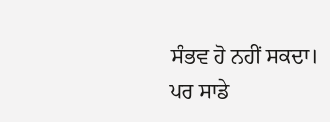ਸੰਭਵ ਹੋ ਨਹੀਂ ਸਕਦਾ।
ਪਰ ਸਾਡੇ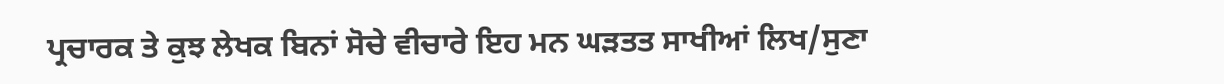ਪ੍ਰਚਾਰਕ ਤੇ ਕੁਝ ਲੇਖਕ ਬਿਨਾਂ ਸੋਚੇ ਵੀਚਾਰੇ ਇਹ ਮਨ ਘੜਤਤ ਸਾਖੀਆਂ ਲਿਖ/ਸੁਣਾ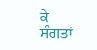ਕੇ
ਸੰਗਤਾਂ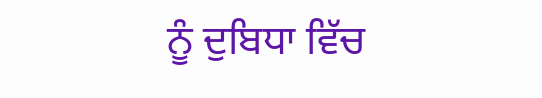ਨੂੰ ਦੁਬਿਧਾ ਵਿੱਚ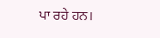ਪਾ ਰਹੇ ਹਨ।